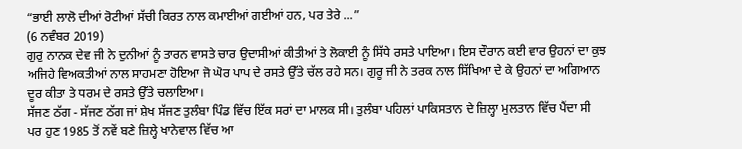“ਭਾਈ ਲਾਲੋ ਦੀਆਂ ਰੋਟੀਆਂ ਸੱਚੀ ਕਿਰਤ ਨਾਲ ਕਮਾਈਆਂ ਗਈਆਂ ਹਨ, ਪਰ ਤੇਰੇ ...”
(6 ਨਵੰਬਰ 2019)
ਗੁਰੁ ਨਾਨਕ ਦੇਵ ਜੀ ਨੇ ਦੁਨੀਆਂ ਨੂੰ ਤਾਰਨ ਵਾਸਤੇ ਚਾਰ ਉਦਾਸੀਆਂ ਕੀਤੀਆਂ ਤੇ ਲੋਕਾਈ ਨੂੰ ਸਿੱਧੇ ਰਸਤੇ ਪਾਇਆ। ਇਸ ਦੌਰਾਨ ਕਈ ਵਾਰ ਉਹਨਾਂ ਦਾ ਕੁਝ ਅਜਿਹੇ ਵਿਅਕਤੀਆਂ ਨਾਲ ਸਾਹਮਣਾ ਹੋਇਆ ਜੋ ਘੋਰ ਪਾਪ ਦੇ ਰਸਤੇ ਉੱਤੇ ਚੱਲ ਰਹੇ ਸਨ। ਗੁਰੂ ਜੀ ਨੇ ਤਰਕ ਨਾਲ ਸਿੱਖਿਆ ਦੇ ਕੇ ਉਹਨਾਂ ਦਾ ਅਗਿਆਨ ਦੂਰ ਕੀਤਾ ਤੇ ਧਰਮ ਦੇ ਰਸਤੇ ਉੱਤੇ ਚਲਾਇਆ।
ਸੱਜਣ ਠੱਗ - ਸੱਜਣ ਠੱਗ ਜਾਂ ਸ਼ੇਖ ਸੱਜਣ ਤੁਲੰਬਾ ਪਿੰਡ ਵਿੱਚ ਇੱਕ ਸਰਾਂ ਦਾ ਮਾਲਕ ਸੀ। ਤੁਲੰਬਾ ਪਹਿਲਾਂ ਪਾਕਿਸਤਾਨ ਦੇ ਜ਼ਿਲ੍ਹਾ ਮੁਲਤਾਨ ਵਿੱਚ ਪੈਂਦਾ ਸੀ ਪਰ ਹੁਣ 1985 ਤੋਂ ਨਵੇਂ ਬਣੇ ਜ਼ਿਲ੍ਹੇ ਖਾਨੇਵਾਲ ਵਿੱਚ ਆ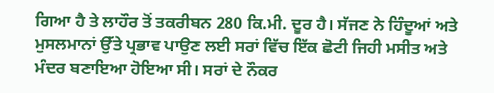ਗਿਆ ਹੈ ਤੇ ਲਾਹੌਰ ਤੋਂ ਤਕਰੀਬਨ 280 ਕਿ.ਮੀ. ਦੂਰ ਹੈ। ਸੱਜਣ ਨੇ ਹਿੰਦੂਆਂ ਅਤੇ ਮੁਸਲਮਾਨਾਂ ਉੱਤੇ ਪ੍ਰਭਾਵ ਪਾਉਣ ਲਈ ਸਰਾਂ ਵਿੱਚ ਇੱਕ ਛੋਟੀ ਜਿਹੀ ਮਸੀਤ ਅਤੇ ਮੰਦਰ ਬਣਾਇਆ ਹੋਇਆ ਸੀ। ਸਰਾਂ ਦੇ ਨੌਕਰ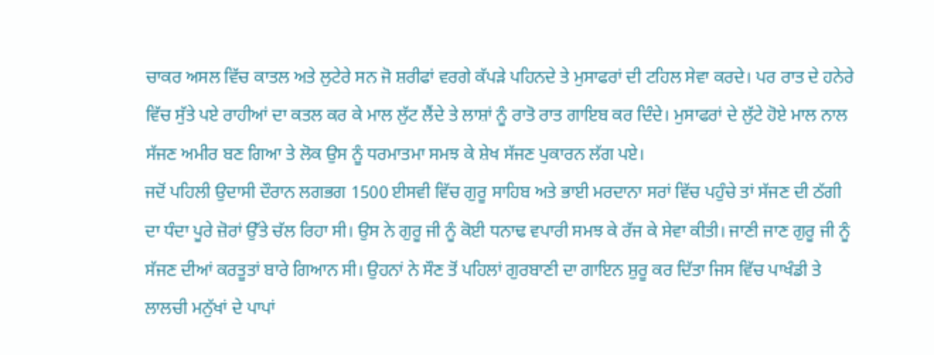ਚਾਕਰ ਅਸਲ ਵਿੱਚ ਕਾਤਲ ਅਤੇ ਲੁਟੇਰੇ ਸਨ ਜੋ ਸ਼ਰੀਫਾਂ ਵਰਗੇ ਕੱਪੜੇ ਪਹਿਨਦੇ ਤੇ ਮੁਸਾਫਰਾਂ ਦੀ ਟਹਿਲ ਸੇਵਾ ਕਰਦੇ। ਪਰ ਰਾਤ ਦੇ ਹਨੇਰੇ ਵਿੱਚ ਸੁੱਤੇ ਪਏ ਰਾਹੀਆਂ ਦਾ ਕਤਲ ਕਰ ਕੇ ਮਾਲ ਲੁੱਟ ਲੈਂਦੇ ਤੇ ਲਾਸ਼ਾਂ ਨੂੰ ਰਾਤੋ ਰਾਤ ਗਾਇਬ ਕਰ ਦਿੰਦੇ। ਮੁਸਾਫਰਾਂ ਦੇ ਲੁੱਟੇ ਹੋਏ ਮਾਲ ਨਾਲ ਸੱਜਣ ਅਮੀਰ ਬਣ ਗਿਆ ਤੇ ਲੋਕ ਉਸ ਨੂੰ ਧਰਮਾਤਮਾ ਸਮਝ ਕੇ ਸ਼ੇਖ ਸੱਜਣ ਪੁਕਾਰਨ ਲੱਗ ਪਏ।
ਜਦੋਂ ਪਹਿਲੀ ਉਦਾਸੀ ਦੌਰਾਨ ਲਗਭਗ 1500 ਈਸਵੀ ਵਿੱਚ ਗੁਰੂ ਸਾਹਿਬ ਅਤੇ ਭਾਈ ਮਰਦਾਨਾ ਸਰਾਂ ਵਿੱਚ ਪਹੁੰਚੇ ਤਾਂ ਸੱਜਣ ਦੀ ਠੱਗੀ ਦਾ ਧੰਦਾ ਪੂਰੇ ਜ਼ੋਰਾਂ ਉੱਤੇ ਚੱਲ ਰਿਹਾ ਸੀ। ਉਸ ਨੇ ਗੁਰੂ ਜੀ ਨੂੰ ਕੋਈ ਧਨਾਢ ਵਪਾਰੀ ਸਮਝ ਕੇ ਰੱਜ ਕੇ ਸੇਵਾ ਕੀਤੀ। ਜਾਣੀ ਜਾਣ ਗੁਰੂ ਜੀ ਨੂੰ ਸੱਜਣ ਦੀਆਂ ਕਰਤੂਤਾਂ ਬਾਰੇ ਗਿਆਨ ਸੀ। ਉਹਨਾਂ ਨੇ ਸੌਣ ਤੋਂ ਪਹਿਲਾਂ ਗੁਰਬਾਣੀ ਦਾ ਗਾਇਨ ਸ਼ੁਰੂ ਕਰ ਦਿੱਤਾ ਜਿਸ ਵਿੱਚ ਪਾਖੰਡੀ ਤੇ ਲਾਲਚੀ ਮਨੁੱਖਾਂ ਦੇ ਪਾਪਾਂ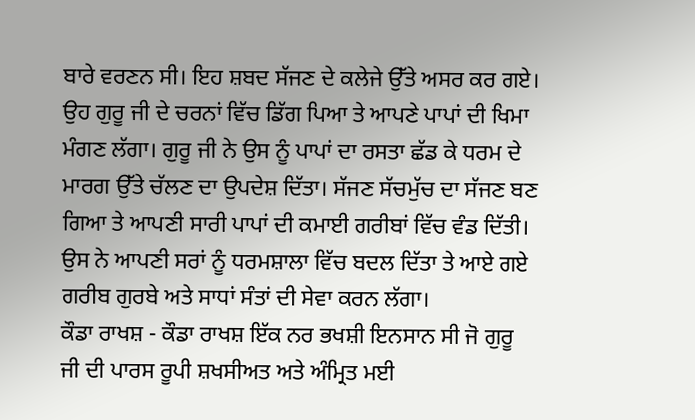ਬਾਰੇ ਵਰਣਨ ਸੀ। ਇਹ ਸ਼ਬਦ ਸੱਜਣ ਦੇ ਕਲੇਜੇ ਉੱਤੇ ਅਸਰ ਕਰ ਗਏ। ਉਹ ਗੁਰੂ ਜੀ ਦੇ ਚਰਨਾਂ ਵਿੱਚ ਡਿੱਗ ਪਿਆ ਤੇ ਆਪਣੇ ਪਾਪਾਂ ਦੀ ਖਿਮਾ ਮੰਗਣ ਲੱਗਾ। ਗੁਰੂ ਜੀ ਨੇ ਉਸ ਨੂੰ ਪਾਪਾਂ ਦਾ ਰਸਤਾ ਛੱਡ ਕੇ ਧਰਮ ਦੇ ਮਾਰਗ ਉੱਤੇ ਚੱਲਣ ਦਾ ਉਪਦੇਸ਼ ਦਿੱਤਾ। ਸੱਜਣ ਸੱਚਮੁੱਚ ਦਾ ਸੱਜਣ ਬਣ ਗਿਆ ਤੇ ਆਪਣੀ ਸਾਰੀ ਪਾਪਾਂ ਦੀ ਕਮਾਈ ਗਰੀਬਾਂ ਵਿੱਚ ਵੰਡ ਦਿੱਤੀ। ਉਸ ਨੇ ਆਪਣੀ ਸਰਾਂ ਨੂੰ ਧਰਮਸ਼ਾਲਾ ਵਿੱਚ ਬਦਲ ਦਿੱਤਾ ਤੇ ਆਏ ਗਏ ਗਰੀਬ ਗੁਰਬੇ ਅਤੇ ਸਾਧਾਂ ਸੰਤਾਂ ਦੀ ਸੇਵਾ ਕਰਨ ਲੱਗਾ।
ਕੌਡਾ ਰਾਖਸ਼ - ਕੌਡਾ ਰਾਖਸ਼ ਇੱਕ ਨਰ ਭਖਸ਼ੀ ਇਨਸਾਨ ਸੀ ਜੋ ਗੁਰੂ ਜੀ ਦੀ ਪਾਰਸ ਰੂਪੀ ਸ਼ਖਸੀਅਤ ਅਤੇ ਅੰਮ੍ਰਿਤ ਮਈ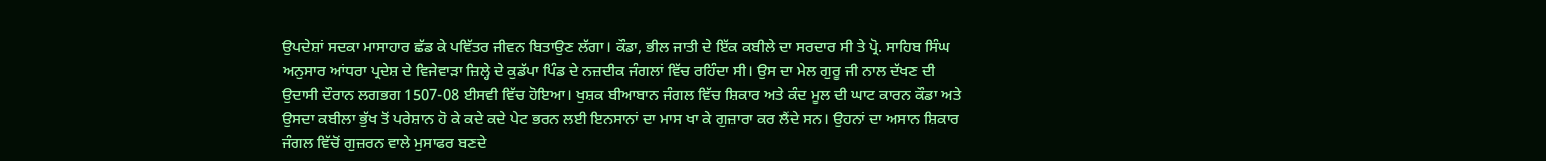ਉਪਦੇਸ਼ਾਂ ਸਦਕਾ ਮਾਸਾਹਾਰ ਛੱਡ ਕੇ ਪਵਿੱਤਰ ਜੀਵਨ ਬਿਤਾਉਣ ਲੱਗਾ। ਕੌਡਾ, ਭੀਲ ਜਾਤੀ ਦੇ ਇੱਕ ਕਬੀਲੇ ਦਾ ਸਰਦਾਰ ਸੀ ਤੇ ਪ੍ਰੋ. ਸਾਹਿਬ ਸਿੰਘ ਅਨੁਸਾਰ ਆਂਧਰਾ ਪ੍ਰਦੇਸ਼ ਦੇ ਵਿਜੇਵਾੜਾ ਜ਼ਿਲ੍ਹੇ ਦੇ ਕੁਡੱਪਾ ਪਿੰਡ ਦੇ ਨਜ਼ਦੀਕ ਜੰਗਲਾਂ ਵਿੱਚ ਰਹਿੰਦਾ ਸੀ। ਉਸ ਦਾ ਮੇਲ ਗੁਰੂ ਜੀ ਨਾਲ ਦੱਖਣ ਦੀ ਉਦਾਸੀ ਦੌਰਾਨ ਲਗਭਗ 1507-08 ਈਸਵੀ ਵਿੱਚ ਹੋਇਆ। ਖੁਸ਼ਕ ਬੀਆਬਾਨ ਜੰਗਲ ਵਿੱਚ ਸ਼ਿਕਾਰ ਅਤੇ ਕੰਦ ਮੂਲ ਦੀ ਘਾਟ ਕਾਰਨ ਕੌਡਾ ਅਤੇ ਉਸਦਾ ਕਬੀਲਾ ਭੁੱਖ ਤੋਂ ਪਰੇਸ਼ਾਨ ਹੋ ਕੇ ਕਦੇ ਕਦੇ ਪੇਟ ਭਰਨ ਲਈ ਇਨਸਾਨਾਂ ਦਾ ਮਾਸ ਖਾ ਕੇ ਗੁਜ਼ਾਰਾ ਕਰ ਲੈਂਦੇ ਸਨ। ਉਹਨਾਂ ਦਾ ਅਸਾਨ ਸ਼ਿਕਾਰ ਜੰਗਲ ਵਿੱਚੋਂ ਗੁਜ਼ਰਨ ਵਾਲੇ ਮੁਸਾਫਰ ਬਣਦੇ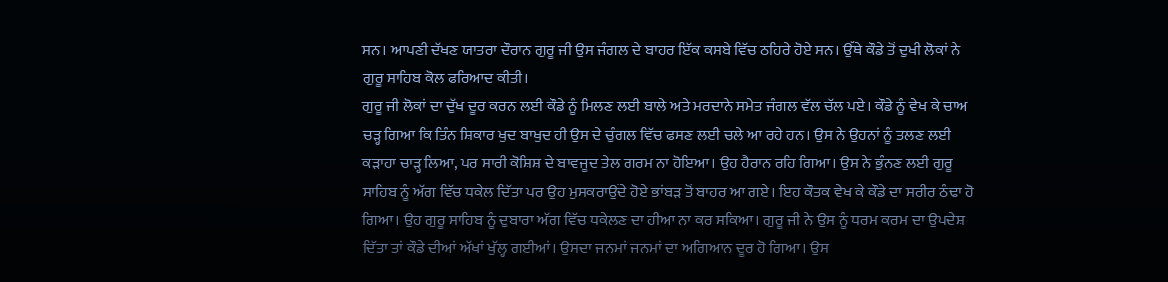ਸਨ। ਆਪਣੀ ਦੱਖਣ ਯਾਤਰਾ ਦੌਰਾਨ ਗੁਰੂ ਜੀ ਉਸ ਜੰਗਲ ਦੇ ਬਾਹਰ ਇੱਕ ਕਸਬੇ ਵਿੱਚ ਠਹਿਰੇ ਹੋਏ ਸਨ। ਉੱਥੇ ਕੌਡੇ ਤੋਂ ਦੁਖੀ ਲੋਕਾਂ ਨੇ ਗੁਰੂ ਸਾਹਿਬ ਕੋਲ ਫਰਿਆਦ ਕੀਤੀ।
ਗੁਰੂ ਜੀ ਲੋਕਾਂ ਦਾ ਦੁੱਖ ਦੂਰ ਕਰਨ ਲਈ ਕੌਡੇ ਨੂੰ ਮਿਲਣ ਲਈ ਬਾਲੇ ਅਤੇ ਮਰਦਾਨੇ ਸਮੇਤ ਜੰਗਲ ਵੱਲ ਚੱਲ ਪਏ। ਕੌਡੇ ਨੂੰ ਵੇਖ ਕੇ ਚਾਅ ਚੜ੍ਹ ਗਿਆ ਕਿ ਤਿੰਨ ਸ਼ਿਕਾਰ ਖੁਦ ਬਾਖੁਦ ਹੀ ਉਸ ਦੇ ਚੁੰਗਲ ਵਿੱਚ ਫਸਣ ਲਈ ਚਲੇ ਆ ਰਹੇ ਹਨ। ਉਸ ਨੇ ਉਹਨਾਂ ਨੂੰ ਤਲਣ ਲਈ ਕੜਾਹਾ ਚਾੜ੍ਹ ਲਿਆ, ਪਰ ਸਾਰੀ ਕੋਸ਼ਿਸ਼ ਦੇ ਬਾਵਜੂਦ ਤੇਲ ਗਰਮ ਨਾ ਹੋਇਆ। ਉਹ ਹੈਰਾਨ ਰਹਿ ਗਿਆ। ਉਸ ਨੇ ਭੁੰਨਣ ਲਈ ਗੁਰੂ ਸਾਹਿਬ ਨੂੰ ਅੱਗ ਵਿੱਚ ਧਕੇਲ ਦਿੱਤਾ ਪਰ ਉਹ ਮੁਸਕਰਾਉਂਦੇ ਹੋਏ ਭਾਂਬੜ ਤੋਂ ਬਾਹਰ ਆ ਗਏ। ਇਹ ਕੌਤਕ ਵੇਖ ਕੇ ਕੌਡੇ ਦਾ ਸਰੀਰ ਠੰਢਾ ਹੋ ਗਿਆ। ਉਹ ਗੁਰੂ ਸਾਹਿਬ ਨੂੰ ਦੁਬਾਰਾ ਅੱਗ ਵਿੱਚ ਧਕੇਲਣ ਦਾ ਹੀਆ ਨਾ ਕਰ ਸਕਿਆ। ਗੁਰੂ ਜੀ ਨੇ ਉਸ ਨੂੰ ਧਰਮ ਕਰਮ ਦਾ ਉਪਦੇਸ਼ ਦਿੱਤਾ ਤਾਂ ਕੌਡੇ ਦੀਆਂ ਅੱਖਾਂ ਖੁੱਲ੍ਹ ਗਈਆਂ। ਉਸਦਾ ਜਨਮਾਂ ਜਨਮਾਂ ਦਾ ਅਗਿਆਨ ਦੂਰ ਹੋ ਗਿਆ। ਉਸ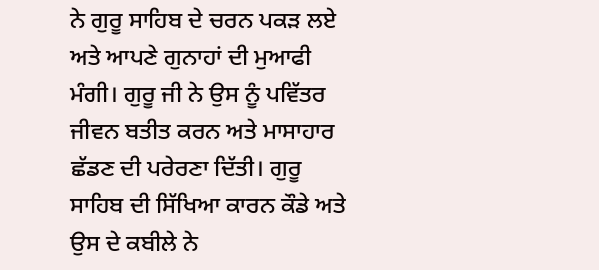ਨੇ ਗੁਰੂ ਸਾਹਿਬ ਦੇ ਚਰਨ ਪਕੜ ਲਏ ਅਤੇ ਆਪਣੇ ਗੁਨਾਹਾਂ ਦੀ ਮੁਆਫੀ ਮੰਗੀ। ਗੁਰੂ ਜੀ ਨੇ ਉਸ ਨੂੰ ਪਵਿੱਤਰ ਜੀਵਨ ਬਤੀਤ ਕਰਨ ਅਤੇ ਮਾਸਾਹਾਰ ਛੱਡਣ ਦੀ ਪਰੇਰਣਾ ਦਿੱਤੀ। ਗੁਰੂ ਸਾਹਿਬ ਦੀ ਸਿੱਖਿਆ ਕਾਰਨ ਕੌਡੇ ਅਤੇ ਉਸ ਦੇ ਕਬੀਲੇ ਨੇ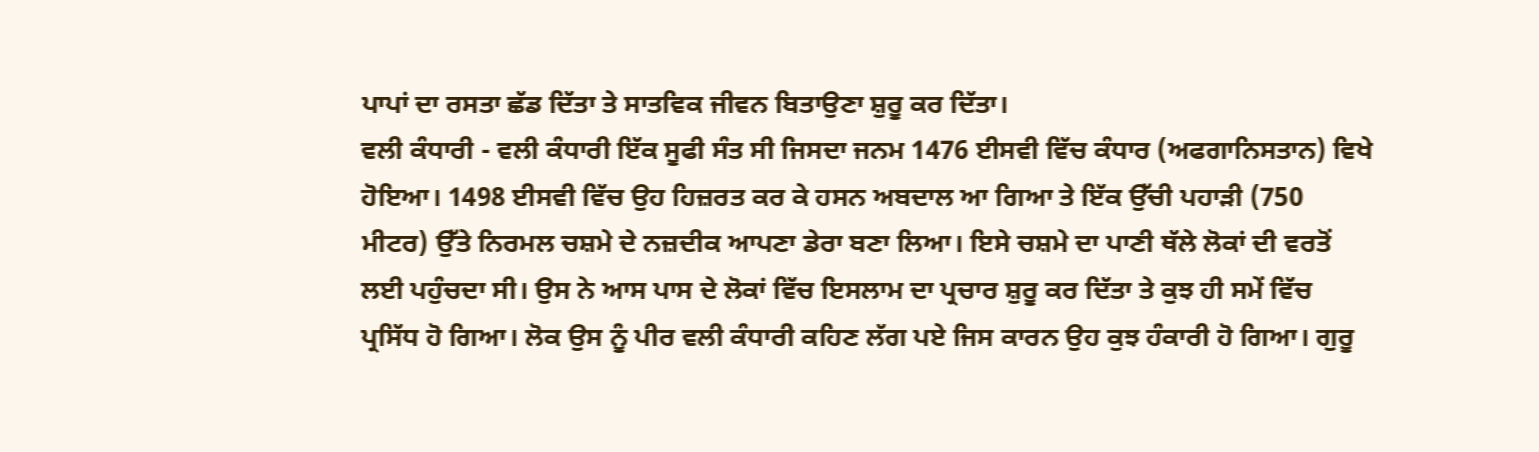ਪਾਪਾਂ ਦਾ ਰਸਤਾ ਛੱਡ ਦਿੱਤਾ ਤੇ ਸਾਤਵਿਕ ਜੀਵਨ ਬਿਤਾਉਣਾ ਸ਼ੁਰੂ ਕਰ ਦਿੱਤਾ।
ਵਲੀ ਕੰਧਾਰੀ - ਵਲੀ ਕੰਧਾਰੀ ਇੱਕ ਸੂਫੀ ਸੰਤ ਸੀ ਜਿਸਦਾ ਜਨਮ 1476 ਈਸਵੀ ਵਿੱਚ ਕੰਧਾਰ (ਅਫਗਾਨਿਸਤਾਨ) ਵਿਖੇ ਹੋਇਆ। 1498 ਈਸਵੀ ਵਿੱਚ ਉਹ ਹਿਜ਼ਰਤ ਕਰ ਕੇ ਹਸਨ ਅਬਦਾਲ ਆ ਗਿਆ ਤੇ ਇੱਕ ਉੱਚੀ ਪਹਾੜੀ (750 ਮੀਟਰ) ਉੱਤੇ ਨਿਰਮਲ ਚਸ਼ਮੇ ਦੇ ਨਜ਼ਦੀਕ ਆਪਣਾ ਡੇਰਾ ਬਣਾ ਲਿਆ। ਇਸੇ ਚਸ਼ਮੇ ਦਾ ਪਾਣੀ ਥੱਲੇ ਲੋਕਾਂ ਦੀ ਵਰਤੋਂ ਲਈ ਪਹੁੰਚਦਾ ਸੀ। ਉਸ ਨੇ ਆਸ ਪਾਸ ਦੇ ਲੋਕਾਂ ਵਿੱਚ ਇਸਲਾਮ ਦਾ ਪ੍ਰਚਾਰ ਸ਼ੁਰੂ ਕਰ ਦਿੱਤਾ ਤੇ ਕੁਝ ਹੀ ਸਮੇਂ ਵਿੱਚ ਪ੍ਰਸਿੱਧ ਹੋ ਗਿਆ। ਲੋਕ ਉਸ ਨੂੰ ਪੀਰ ਵਲੀ ਕੰਧਾਰੀ ਕਹਿਣ ਲੱਗ ਪਏ ਜਿਸ ਕਾਰਨ ਉਹ ਕੁਝ ਹੰਕਾਰੀ ਹੋ ਗਿਆ। ਗੁਰੂ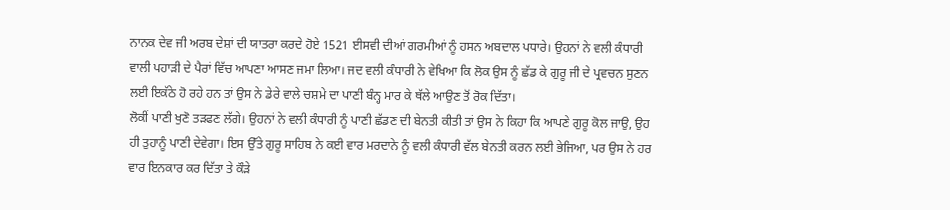ਨਾਨਕ ਦੇਵ ਜੀ ਅਰਬ ਦੇਸ਼ਾਂ ਦੀ ਯਾਤਰਾ ਕਰਦੇ ਹੋਏ 1521 ਈਸਵੀ ਦੀਆਂ ਗਰਮੀਆਂ ਨੂੰ ਹਸਨ ਅਬਦਾਲ ਪਧਾਰੇ। ਉਹਨਾਂ ਨੇ ਵਲੀ ਕੰਧਾਰੀ ਵਾਲੀ ਪਹਾੜੀ ਦੇ ਪੈਰਾਂ ਵਿੱਚ ਆਪਣਾ ਆਸਣ ਜਮਾ ਲਿਆ। ਜਦ ਵਲੀ ਕੰਧਾਰੀ ਨੇ ਵੇਖਿਆ ਕਿ ਲੋਕ ਉਸ ਨੂੰ ਛੱਡ ਕੇ ਗੁਰੂ ਜੀ ਦੇ ਪ੍ਰਵਚਨ ਸੁਣਨ ਲਈ ਇਕੱਠੇ ਹੋ ਰਹੇ ਹਨ ਤਾਂ ਉਸ ਨੇ ਡੇਰੇ ਵਾਲੇ ਚਸ਼ਮੇ ਦਾ ਪਾਣੀ ਬੰਨ੍ਹ ਮਾਰ ਕੇ ਥੱਲੇ ਆਉਣ ਤੋਂ ਰੋਕ ਦਿੱਤਾ।
ਲੋਕੀਂ ਪਾਣੀ ਖੁਣੋ ਤੜਫਣ ਲੱਗੇ। ਉਹਨਾਂ ਨੇ ਵਲੀ ਕੰਧਾਰੀ ਨੂੰ ਪਾਣੀ ਛੱਡਣ ਦੀ ਬੇਨਤੀ ਕੀਤੀ ਤਾਂ ਉਸ ਨੇ ਕਿਹਾ ਕਿ ਆਪਣੇ ਗੁਰੂ ਕੋਲ ਜਾਉ, ਉਹ ਹੀ ਤੁਹਾਨੂੰ ਪਾਣੀ ਦੇਵੇਗਾ। ਇਸ ਉੱਤੇ ਗੁਰੂ ਸਾਹਿਬ ਨੇ ਕਈ ਵਾਰ ਮਰਦਾਨੇ ਨੂੰ ਵਲੀ ਕੰਧਾਰੀ ਵੱਲ ਬੇਨਤੀ ਕਰਨ ਲਈ ਭੇਜਿਆ, ਪਰ ਉਸ ਨੇ ਹਰ ਵਾਰ ਇਨਕਾਰ ਕਰ ਦਿੱਤਾ ਤੇ ਕੌੜੇ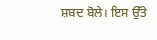ਸ਼ਬਦ ਬੋਲੇ। ਇਸ ਉੱਤੇ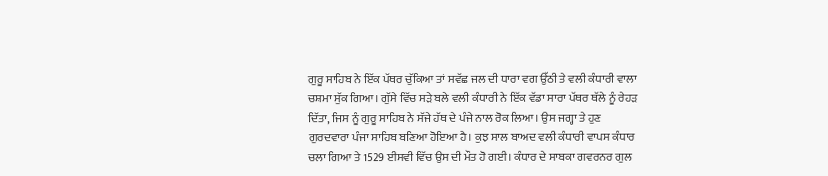ਗੁਰੂ ਸਾਹਿਬ ਨੇ ਇੱਕ ਪੱਥਰ ਚੁੱਕਿਆ ਤਾਂ ਸਵੱਛ ਜਲ ਦੀ ਧਾਰਾ ਵਗ ਉੱਠੀ ਤੇ ਵਲੀ ਕੰਧਾਰੀ ਵਾਲਾ ਚਸ਼ਮਾ ਸੁੱਕ ਗਿਆ। ਗੁੱਸੇ ਵਿੱਚ ਸੜੇ ਬਲੇ ਵਲੀ ਕੰਧਾਰੀ ਨੇ ਇੱਕ ਵੱਡਾ ਸਾਰਾ ਪੱਥਰ ਥੱਲੇ ਨੂੰ ਰੇਹੜ ਦਿੱਤਾ, ਜਿਸ ਨੂੰ ਗੁਰੂ ਸਾਹਿਬ ਨੇ ਸੱਜੇ ਹੱਥ ਦੇ ਪੰਜੇ ਨਾਲ ਰੋਕ ਲਿਆ। ਉਸ ਜਗ੍ਹਾ ਤੇ ਹੁਣ ਗੁਰਦਵਾਰਾ ਪੰਜਾ ਸਾਹਿਬ ਬਣਿਆ ਹੋਇਆ ਹੈ। ਕੁਝ ਸਾਲ ਬਾਅਦ ਵਲੀ ਕੰਧਾਰੀ ਵਾਪਸ ਕੰਧਾਰ ਚਲਾ ਗਿਆ ਤੇ 1529 ਈਸਵੀ ਵਿੱਚ ਉਸ ਦੀ ਮੌਤ ਹੋ ਗਈ। ਕੰਧਾਰ ਦੇ ਸਾਬਕਾ ਗਵਰਨਰ ਗੁਲ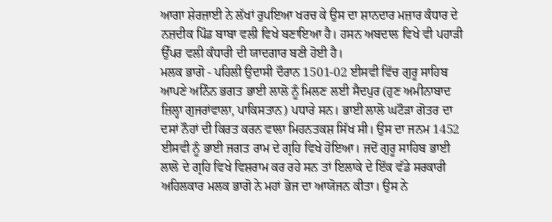ਆਗਾ ਸ਼ੇਰਜ਼ਾਈ ਨੇ ਲੱਖਾਂ ਰੁਪਇਆ ਖਰਚ ਕੇ ਉਸ ਦਾ ਸ਼ਾਨਦਾਰ ਮਜ਼ਾਰ ਕੰਧਾਰ ਦੇ ਨਜ਼ਦੀਕ ਪਿੰਡ ਬਾਬਾ ਵਲੀ ਵਿਖੇ ਬਣਾਇਆ ਹੈ। ਹਸਨ ਅਬਦਾਲ ਵਿਖੇ ਵੀ ਪਹਾੜੀ ਉੱਪਰ ਵਲੀ ਕੰਧਾਰੀ ਦੀ ਯਾਦਗਾਰ ਬਣੀ ਹੋਈ ਹੈ।
ਮਲਕ ਭਾਗੋ - ਪਹਿਲੀ ਉਦਾਸੀ ਦੌਰਾਨ 1501-02 ਈਸਵੀ ਵਿੱਚ ਗੁਰੂ ਸਾਹਿਬ ਆਪਣੇ ਅਨਿੰਨ ਭਗਤ ਭਾਈ ਲਾਲੋ ਨੂੰ ਮਿਲਣ ਲਈ ਸੈਦਪੁਰ (ਹੁਣ ਅਮੀਨਾਬਾਦ ਜ਼ਿਲ੍ਹਾ ਗੁਜਰਾਂਵਾਲਾ, ਪਾਕਿਸਤਾਨ) ਪਧਾਰੇ ਸਨ। ਭਾਈ ਲਾਲੋ ਘਟੌੜਾ ਗੋਤਰ ਦਾ ਦਸਾਂ ਨੌਹਾਂ ਦੀ ਕਿਰਤ ਕਰਨ ਵਾਲਾ ਮਿਹਨਤਕਸ਼ ਸਿੱਖ ਸੀ। ਉਸ ਦਾ ਜਨਮ 1452 ਈਸਵੀ ਨੂੰ ਭਾਈ ਜਗਤ ਰਾਮ ਦੇ ਗ੍ਰਹਿ ਵਿਖੇ ਹੋਇਆ। ਜਦੋਂ ਗੁਰੂ ਸਾਹਿਬ ਭਾਈ ਲਾਲੋ ਦੇ ਗ੍ਰਹਿ ਵਿਖੇ ਵਿਸ਼ਰਾਮ ਕਰ ਰਹੇ ਸਨ ਤਾਂ ਇਲਾਕੇ ਦੇ ਇੱਕ ਵੱਡੇ ਸਰਕਾਰੀ ਅਹਿਲਕਾਰ ਮਲਕ ਭਾਗੋ ਨੇ ਮਹਾਂ ਭੋਜ ਦਾ ਆਯੋਜਨ ਕੀਤਾ। ਉਸ ਨੇ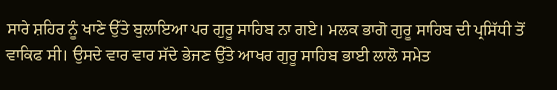ਸਾਰੇ ਸ਼ਹਿਰ ਨੂੰ ਖਾਣੇ ਉੱਤੇ ਬੁਲਾਇਆ ਪਰ ਗੁਰੂ ਸਾਹਿਬ ਨਾ ਗਏ। ਮਲਕ ਭਾਗੋ ਗੁਰੂ ਸਾਹਿਬ ਦੀ ਪ੍ਰਸਿੱਧੀ ਤੋਂ ਵਾਕਿਫ ਸੀ। ਉਸਦੇ ਵਾਰ ਵਾਰ ਸੱਦੇ ਭੇਜਣ ਉੱਤੇ ਆਖਰ ਗੁਰੂ ਸਾਹਿਬ ਭਾਈ ਲਾਲੋ ਸਮੇਤ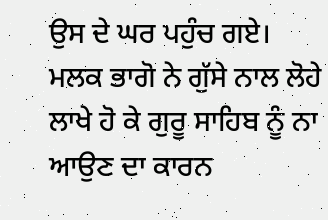ਉਸ ਦੇ ਘਰ ਪਹੁੰਚ ਗਏ। ਮਲਕ ਭਾਗੋ ਨੇ ਗੁੱਸੇ ਨਾਲ ਲੋਹੇ ਲਾਖੇ ਹੋ ਕੇ ਗੁਰੂ ਸਾਹਿਬ ਨੂੰ ਨਾ ਆਉਣ ਦਾ ਕਾਰਨ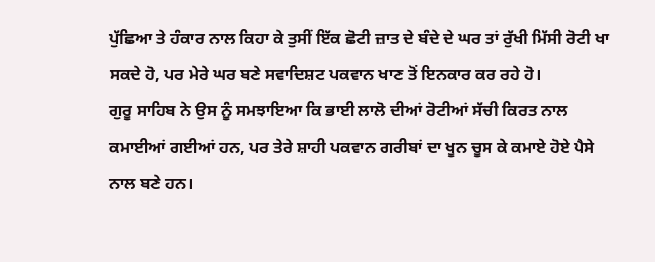ਪੁੱਛਿਆ ਤੇ ਹੰਕਾਰ ਨਾਲ ਕਿਹਾ ਕੇ ਤੁਸੀਂ ਇੱਕ ਛੋਟੀ ਜ਼ਾਤ ਦੇ ਬੰਦੇ ਦੇ ਘਰ ਤਾਂ ਰੁੱਖੀ ਮਿੱਸੀ ਰੋਟੀ ਖਾ ਸਕਦੇ ਹੋ, ਪਰ ਮੇਰੇ ਘਰ ਬਣੇ ਸਵਾਦਿਸ਼ਟ ਪਕਵਾਨ ਖਾਣ ਤੋਂ ਇਨਕਾਰ ਕਰ ਰਹੇ ਹੋ।
ਗੁਰੂ ਸਾਹਿਬ ਨੇ ਉਸ ਨੂੰ ਸਮਝਾਇਆ ਕਿ ਭਾਈ ਲਾਲੋ ਦੀਆਂ ਰੋਟੀਆਂ ਸੱਚੀ ਕਿਰਤ ਨਾਲ ਕਮਾਈਆਂ ਗਈਆਂ ਹਨ, ਪਰ ਤੇਰੇ ਸ਼ਾਹੀ ਪਕਵਾਨ ਗਰੀਬਾਂ ਦਾ ਖੂਨ ਚੂਸ ਕੇ ਕਮਾਏ ਹੋਏ ਪੈਸੇ ਨਾਲ ਬਣੇ ਹਨ।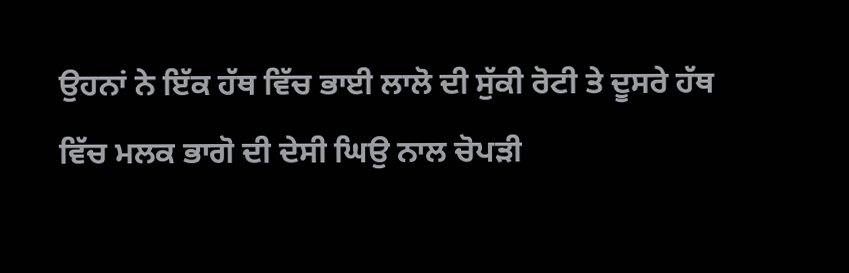ਉਹਨਾਂ ਨੇ ਇੱਕ ਹੱਥ ਵਿੱਚ ਭਾਈ ਲਾਲੋ ਦੀ ਸੁੱਕੀ ਰੋਟੀ ਤੇ ਦੂਸਰੇ ਹੱਥ ਵਿੱਚ ਮਲਕ ਭਾਗੋ ਦੀ ਦੇਸੀ ਘਿਉ ਨਾਲ ਚੋਪੜੀ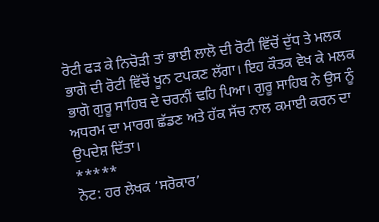ਰੋਟੀ ਫੜ ਕੇ ਨਿਚੋੜੀ ਤਾਂ ਭਾਈ ਲਾਲੋ ਦੀ ਰੋਟੀ ਵਿੱਚੋਂ ਦੁੱਧ ਤੇ ਮਲਕ ਭਾਗੋ ਦੀ ਰੋਟੀ ਵਿੱਚੋਂ ਖੂਨ ਟਪਕਣ ਲੱਗਾ। ਇਹ ਕੌਤਕ ਵੇਖ ਕੇ ਮਲਕ ਭਾਗੋ ਗੁਰੂ ਸਾਹਿਬ ਦੇ ਚਰਨੀਂ ਢਹਿ ਪਿਆ। ਗੁਰੂ ਸਾਹਿਬ ਨੇ ਉਸ ਨੂੰ ਅਧਰਮ ਦਾ ਮਾਰਗ ਛੱਡਣ ਅਤੇ ਹੱਕ ਸੱਚ ਨਾਲ ਕਮਾਈ ਕਰਨ ਦਾ ਉਪਦੇਸ਼ ਦਿੱਤਾ।
*****
ਨੋਟ: ਹਰ ਲੇਖਕ ‘ਸਰੋਕਾਰ’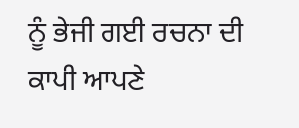ਨੂੰ ਭੇਜੀ ਗਈ ਰਚਨਾ ਦੀ ਕਾਪੀ ਆਪਣੇ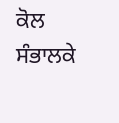ਕੋਲ ਸੰਭਾਲਕੇ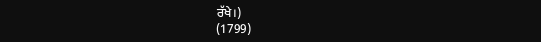ਰੱਖੇ।)
(1799)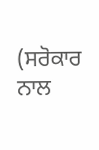(ਸਰੋਕਾਰ ਨਾਲ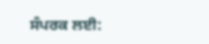ਸੰਪਰਕ ਲਈ: